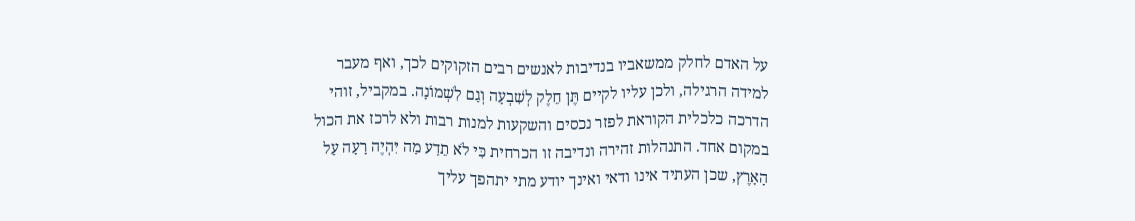על האדם לחלק ממשאביו בנדיבות לאנשים רבים הזקוקים לכך, ואף מעבר למידה הרגילה, ולכן עליו לקיים תֶּן חֵלֶק לְשִׁבְעָה וְגַם לִשְׁמוֹנָה. במקביל, זוהי הדרכה כלכלית הקוראת לפזר נכסים והשקעות למנות רבות ולא לרכז את הכול במקום אחד. התנהלות זהירה ונדיבה זו הכרחית כִּי לֹא תֵדַע מַה יִּהְיֶה רָעָה עַל הָאָרֶץ, שכן העתיד אינו ודאי ואינך יודע מתי יתהפך עליך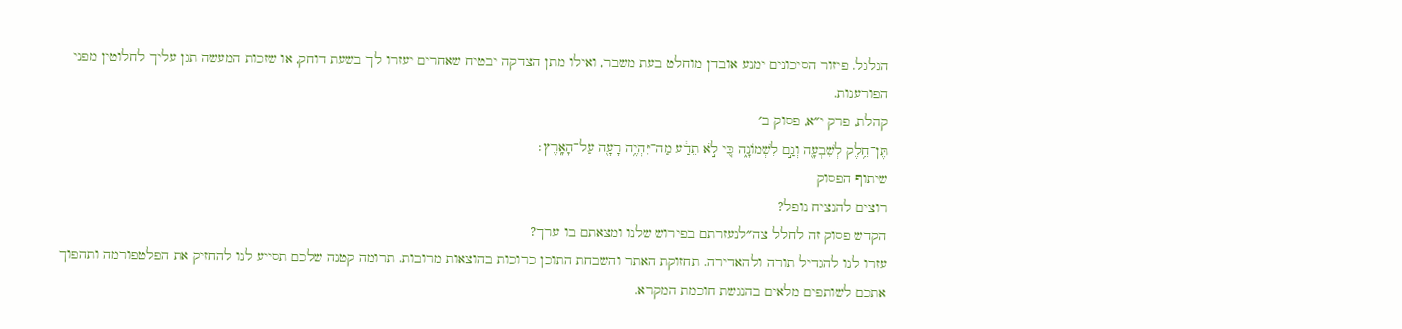הגלגל. פיזור הסיכונים ימנע אובדן מוחלט בעת משבר, ואילו מתן הצדקה יבטיח שאחרים יעזרו לך בשעת דוחק, או שזכות המעשה תגן עליך לחלוטין מפני הפורענות.
קהלת, פרק י״א, פסוק ב׳
תֶּן־חֵ֥לֶק לְשִׁבְעָ֖ה וְגַ֣ם לִשְׁמוֹנָ֑ה כִּ֚י לֹ֣א תֵדַ֔ע מַה־יִּהְיֶ֥ה רָעָ֖ה עַל־הָאָֽרֶץ׃
שיתוף הפסוק
רוצים להנציח נופל?
הקדש פסוק זה לחלל צה״לנעזרתם בפירוש שלנו ומצאתם בו ערך?
עזרו לנו להגדיל תורה ולהאדירה. תחזוקת האתר והשבחת התוכן כרוכות בהוצאות מרובות. תרומה קטנה שלכם תסייע לנו להחזיק את הפלטפורמה ותהפוך אתכם לשותפים מלאים בהנגשת חוכמת המקרא.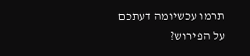תרמו עכשיומה דעתכם על הפירוש?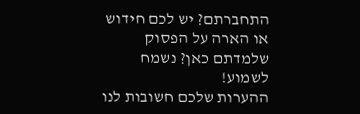התחברתם? יש לכם חידוש או הארה על הפסוק שלמדתם כאן? נשמח לשמוע!
ההערות שלכם חשובות לנו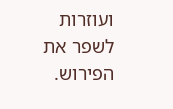ועוזרות לשפר את הפירוש.